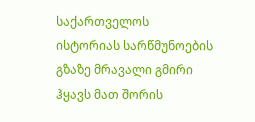საქართველოს ისტორიას სარწმუნოების გზაზე მრავალი გმირი ჰყავს მათ შორის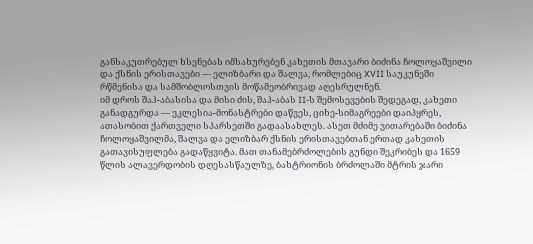განსაკუთრებულ ხსენებას იმსახურებენ კახეთის მთავარი ბიძინა ჩოლოყაშვილი და ქსნის ერისთავები — ელიზბარი და შალვა, რომლებიც XVII საუკუნეში რწმენისა და სამშობლოსთვის მოწამეობრივად აღესრულნენ.
იმ დროს შაჰ-აბასისა და მისი ძის, შაჰ-აბას II-ს შემოსევების შედეგად, კახეთი განადგურდა — ეკლესია-მონასტრები დაწვეს, ციხე-სიმაგრეები დაიპყრეს, ათასობით ქართველი სპარსეთში გადაასახლეს. ასეთ მძიმე ვითარებაში ბიძინა ჩოლოყაშვილმა, შალვა და ელიზბარ ქსნის ერისთავებთან ერთად კახეთის გათავისუფლება გადაწყვიტა. მათ თანამებრძოლების გუნდი შეკრიბეს და 1659 წლის ალავერდობის დღესასწაულზე, ბახტრიონის ბრძოლაში მტრის ჯარი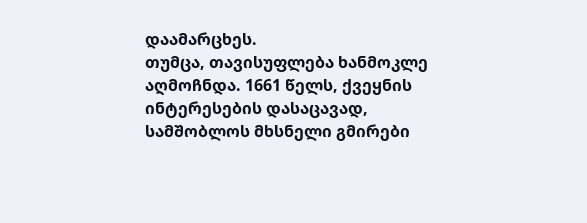დაამარცხეს.
თუმცა, თავისუფლება ხანმოკლე აღმოჩნდა. 1661 წელს, ქვეყნის ინტერესების დასაცავად, სამშობლოს მხსნელი გმირები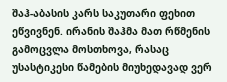შაჰ-აბასის კარს საკუთარი ფეხით ეწვივნენ. ირანის შაჰმა მათ რწმენის გამოცვლა მოსთხოვა, რასაც უსასტიკესი წამების მიუხედავად ვერ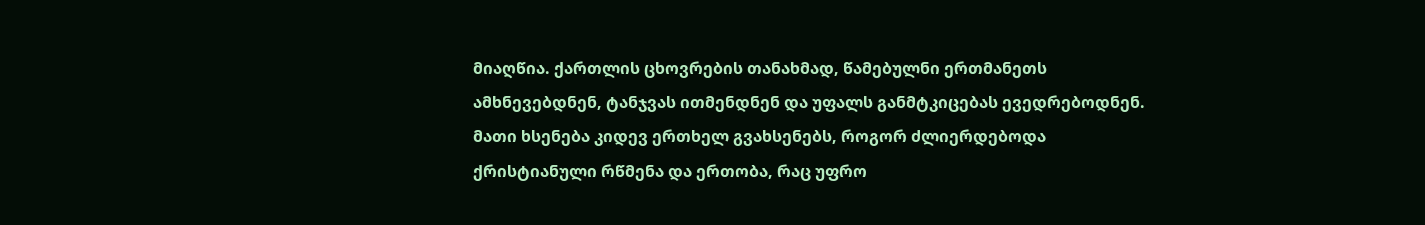მიაღწია. ქართლის ცხოვრების თანახმად, წამებულნი ერთმანეთს ამხნევებდნენ, ტანჯვას ითმენდნენ და უფალს განმტკიცებას ევედრებოდნენ.
მათი ხსენება კიდევ ერთხელ გვახსენებს, როგორ ძლიერდებოდა ქრისტიანული რწმენა და ერთობა, რაც უფრო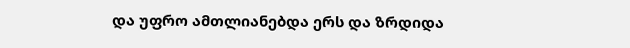და უფრო ამთლიანებდა ერს და ზრდიდა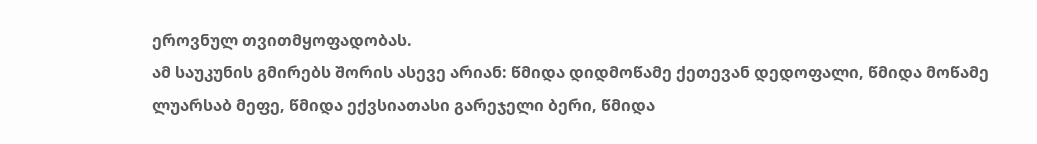ეროვნულ თვითმყოფადობას.
ამ საუკუნის გმირებს შორის ასევე არიან: წმიდა დიდმოწამე ქეთევან დედოფალი, წმიდა მოწამე ლუარსაბ მეფე, წმიდა ექვსიათასი გარეჯელი ბერი, წმიდა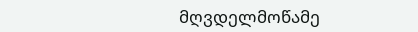მღვდელმოწამე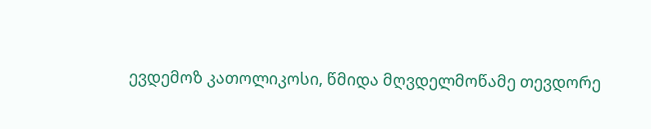ევდემოზ კათოლიკოსი, წმიდა მღვდელმოწამე თევდორე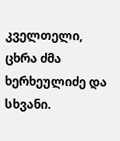კველთელი, ცხრა ძმა ხერხეულიძე და სხვანი.